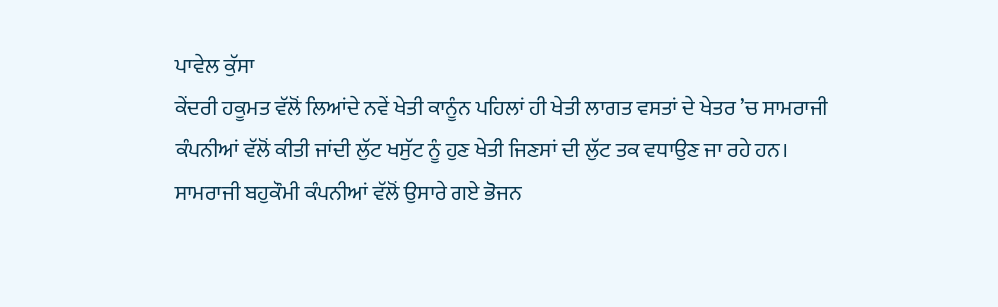ਪਾਵੇਲ ਕੁੱਸਾ
ਕੇਂਦਰੀ ਹਕੂਮਤ ਵੱਲੋਂ ਲਿਆਂਦੇ ਨਵੇਂ ਖੇਤੀ ਕਾਨੂੰਨ ਪਹਿਲਾਂ ਹੀ ਖੇਤੀ ਲਾਗਤ ਵਸਤਾਂ ਦੇ ਖੇਤਰ ’ਚ ਸਾਮਰਾਜੀ ਕੰਪਨੀਆਂ ਵੱਲੋਂ ਕੀਤੀ ਜਾਂਦੀ ਲੁੱਟ ਖਸੁੱਟ ਨੂੰ ਹੁਣ ਖੇਤੀ ਜਿਣਸਾਂ ਦੀ ਲੁੱਟ ਤਕ ਵਧਾਉਣ ਜਾ ਰਹੇ ਹਨ। ਸਾਮਰਾਜੀ ਬਹੁਕੌਮੀ ਕੰਪਨੀਆਂ ਵੱਲੋਂ ਉਸਾਰੇ ਗਏ ਭੋਜਨ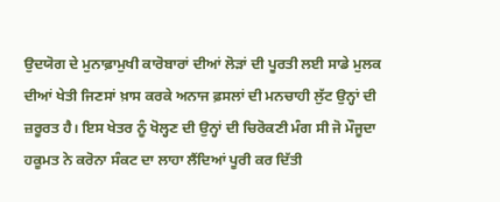ਉਦਯੋਗ ਦੇ ਮੁਨਾਫ਼ਾਮੁਖੀ ਕਾਰੋਬਾਰਾਂ ਦੀਆਂ ਲੋੜਾਂ ਦੀ ਪੂਰਤੀ ਲਈ ਸਾਡੇ ਮੁਲਕ ਦੀਆਂ ਖੇਤੀ ਜਿਣਸਾਂ ਖ਼ਾਸ ਕਰਕੇ ਅਨਾਜ ਫ਼ਸਲਾਂ ਦੀ ਮਨਚਾਹੀ ਲੁੱਟ ਉਨ੍ਹਾਂ ਦੀ ਜ਼ਰੂਰਤ ਹੈ। ਇਸ ਖੇਤਰ ਨੂੰ ਖੋਲ੍ਹਣ ਦੀ ਉਨ੍ਹਾਂ ਦੀ ਚਿਰੋਕਣੀ ਮੰਗ ਸੀ ਜੋ ਮੌਜੂਦਾ ਹਕੂਮਤ ਨੇ ਕਰੋਨਾ ਸੰਕਟ ਦਾ ਲਾਹਾ ਲੈਂਦਿਆਂ ਪੂਰੀ ਕਰ ਦਿੱਤੀ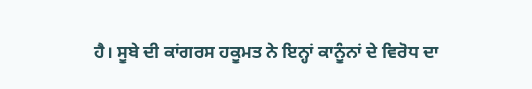ਹੈ। ਸੂਬੇ ਦੀ ਕਾਂਗਰਸ ਹਕੂਮਤ ਨੇ ਇਨ੍ਹਾਂ ਕਾਨੂੰਨਾਂ ਦੇ ਵਿਰੋਧ ਦਾ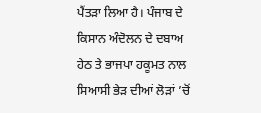ਪੈਂਤੜਾ ਲਿਆ ਹੈ। ਪੰਜਾਬ ਦੇ ਕਿਸਾਨ ਅੰਦੋਲਨ ਦੇ ਦਬਾਅ ਹੇਠ ਤੇ ਭਾਜਪਾ ਹਕੂਮਤ ਨਾਲ ਸਿਆਸੀ ਭੇੜ ਦੀਆਂ ਲੋੜਾਂ ’ਚੋਂ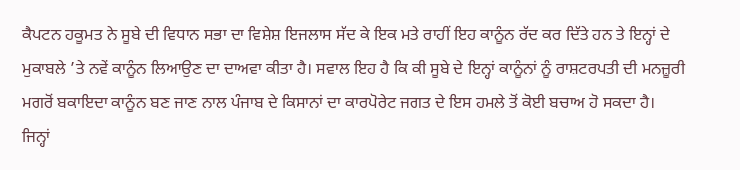ਕੈਪਟਨ ਹਕੂਮਤ ਨੇ ਸੂਬੇ ਦੀ ਵਿਧਾਨ ਸਭਾ ਦਾ ਵਿਸ਼ੇਸ਼ ਇਜਲਾਸ ਸੱਦ ਕੇ ਇਕ ਮਤੇ ਰਾਹੀਂ ਇਹ ਕਾਨੂੰਨ ਰੱਦ ਕਰ ਦਿੱਤੇ ਹਨ ਤੇ ਇਨ੍ਹਾਂ ਦੇ ਮੁਕਾਬਲੇ ’ਤੇ ਨਵੇਂ ਕਾਨੂੰਨ ਲਿਆਉਣ ਦਾ ਦਾਅਵਾ ਕੀਤਾ ਹੈ। ਸਵਾਲ ਇਹ ਹੈ ਕਿ ਕੀ ਸੂਬੇ ਦੇ ਇਨ੍ਹਾਂ ਕਾਨੂੰਨਾਂ ਨੂੰ ਰਾਸ਼ਟਰਪਤੀ ਦੀ ਮਨਜ਼ੂਰੀ ਮਗਰੋਂ ਬਕਾਇਦਾ ਕਾਨੂੰਨ ਬਣ ਜਾਣ ਨਾਲ ਪੰਜਾਬ ਦੇ ਕਿਸਾਨਾਂ ਦਾ ਕਾਰਪੋਰੇਟ ਜਗਤ ਦੇ ਇਸ ਹਮਲੇ ਤੋਂ ਕੋਈ ਬਚਾਅ ਹੋ ਸਕਦਾ ਹੈ।
ਜਿਨ੍ਹਾਂ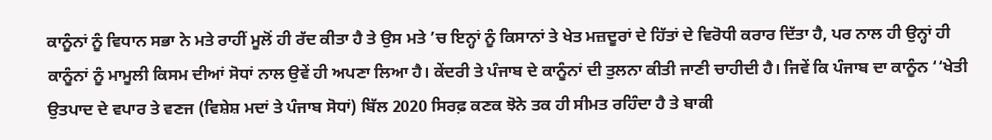ਕਾਨੂੰਨਾਂ ਨੂੰ ਵਿਧਾਨ ਸਭਾ ਨੇ ਮਤੇ ਰਾਹੀਂ ਮੂਲੋਂ ਹੀ ਰੱਦ ਕੀਤਾ ਹੈ ਤੇ ਉਸ ਮਤੇ ’ਚ ਇਨ੍ਹਾਂ ਨੂੰ ਕਿਸਾਨਾਂ ਤੇ ਖੇਤ ਮਜ਼ਦੂਰਾਂ ਦੇ ਹਿੱਤਾਂ ਦੇ ਵਿਰੋਧੀ ਕਰਾਰ ਦਿੱਤਾ ਹੈ, ਪਰ ਨਾਲ ਹੀ ਉਨ੍ਹਾਂ ਹੀ ਕਾਨੂੰਨਾਂ ਨੂੰ ਮਾਮੂਲੀ ਕਿਸਮ ਦੀਆਂ ਸੋਧਾਂ ਨਾਲ ਉਵੇਂ ਹੀ ਅਪਣਾ ਲਿਆ ਹੈ। ਕੇਂਦਰੀ ਤੇ ਪੰਜਾਬ ਦੇ ਕਾਨੂੰਨਾਂ ਦੀ ਤੁਲਨਾ ਕੀਤੀ ਜਾਣੀ ਚਾਹੀਦੀ ਹੈ। ਜਿਵੇਂ ਕਿ ਪੰਜਾਬ ਦਾ ਕਾਨੂੰਨ ‘‘ਖੇਤੀ ਉਤਪਾਦ ਦੇ ਵਪਾਰ ਤੇ ਵਣਜ (ਵਿਸ਼ੇਸ਼ ਮਦਾਂ ਤੇ ਪੰਜਾਬ ਸੋਧਾਂ) ਬਿੱਲ 2020 ਸਿਰਫ਼ ਕਣਕ ਝੋਨੇ ਤਕ ਹੀ ਸੀਮਤ ਰਹਿੰਦਾ ਹੈ ਤੇ ਬਾਕੀ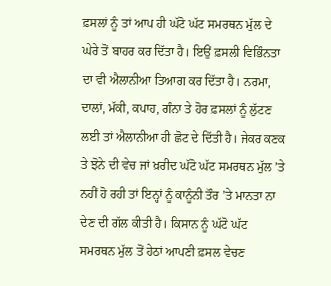ਫ਼ਸਲਾਂ ਨੂੰ ਤਾਂ ਆਪ ਹੀ ਘੱਟੋ ਘੱਟ ਸਮਰਥਨ ਮੁੱਲ ਦੇ ਘੇਰੇ ਤੋਂ ਬਾਹਰ ਕਰ ਦਿੱਤਾ ਹੈ। ਇਉਂ ਫ਼ਸਲੀ ਵਿਭਿੰਨਤਾ ਦਾ ਵੀ ਐਲਾਨੀਆ ਤਿਆਗ ਕਰ ਦਿੱਤਾ ਹੈ। ਨਰਮਾ, ਦਾਲਾਂ, ਮੱਕੀ, ਕਪਾਹ, ਗੰਨਾ ਤੇ ਹੋਰ ਫ਼ਸਲਾਂ ਨੂੰ ਲੁੱਟਣ ਲਈ ਤਾਂ ਐਲਾਨੀਆ ਹੀ ਛੋਟ ਦੇ ਦਿੱਤੀ ਹੈ। ਜੇਕਰ ਕਣਕ ਤੇ ਝੋਨੇ ਦੀ ਵੇਚ ਜਾਂ ਖ਼ਰੀਦ ਘੱਟੋ ਘੱਟ ਸਮਰਥਨ ਮੁੱਲ ’ਤੇ ਨਹੀਂ ਹੋ ਰਹੀ ਤਾਂ ਇਨ੍ਹਾਂ ਨੂੰ ਕਾਨੂੰਨੀ ਤੌਰ ’ਤੇ ਮਾਨਤਾ ਨਾ ਦੇਣ ਦੀ ਗੱਲ ਕੀਤੀ ਹੈ। ਕਿਸਾਨ ਨੂੰ ਘੱਟੋ ਘੱਟ ਸਮਰਥਨ ਮੁੱਲ ਤੋਂ ਹੇਠਾਂ ਆਪਣੀ ਫ਼ਸਲ ਵੇਚਣ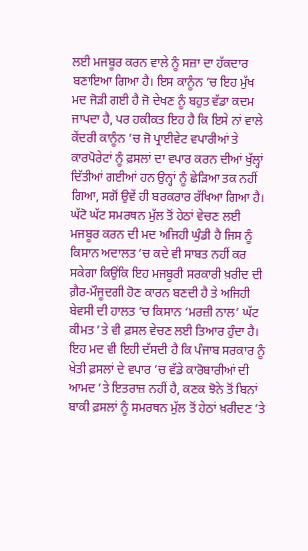ਲਈ ਮਜਬੂਰ ਕਰਨ ਵਾਲੇ ਨੂੰ ਸਜ਼ਾ ਦਾ ਹੱਕਦਾਰ ਬਣਾਇਆ ਗਿਆ ਹੈ। ਇਸ ਕਾਨੂੰਨ ’ਚ ਇਹ ਮੁੱਖ ਮਦ ਜੋੜੀ ਗਈ ਹੈ ਜੋ ਦੇਖਣ ਨੂੰ ਬਹੁਤ ਵੱਡਾ ਕਦਮ ਜਾਪਦਾ ਹੈ, ਪਰ ਹਕੀਕਤ ਇਹ ਹੈ ਕਿ ਇਸੇ ਨਾਂ ਵਾਲੇ ਕੇਂਦਰੀ ਕਾਨੂੰਨ ’ਚ ਜੋ ਪ੍ਰਾਈਵੇਟ ਵਪਾਰੀਆਂ ਤੇ ਕਾਰਪੋਰੇਟਾਂ ਨੂੰ ਫ਼ਸਲਾਂ ਦਾ ਵਪਾਰ ਕਰਨ ਦੀਆਂ ਖੁੱਲ੍ਹਾਂ ਦਿੱਤੀਆਂ ਗਈਆਂ ਹਨ ਉਨ੍ਹਾਂ ਨੂੰ ਛੇੜਿਆ ਤਕ ਨਹੀਂ ਗਿਆ, ਸਗੋਂ ਉਵੇਂ ਹੀ ਬਰਕਰਾਰ ਰੱਖਿਆ ਗਿਆ ਹੈ। ਘੱਟੋ ਘੱਟ ਸਮਰਥਨ ਮੁੱਲ ਤੋਂ ਹੇਠਾਂ ਵੇਚਣ ਲਈ ਮਜਬੂਰ ਕਰਨ ਦੀ ਮਦ ਅਜਿਹੀ ਘੁੰਡੀ ਹੈ ਜਿਸ ਨੂੰ ਕਿਸਾਨ ਅਦਾਲਤ ’ਚ ਕਦੇ ਵੀ ਸਾਬਤ ਨਹੀਂ ਕਰ ਸਕੇਗਾ ਕਿਉਂਕਿ ਇਹ ਮਜਬੂਰੀ ਸਰਕਾਰੀ ਖ਼ਰੀਦ ਦੀ ਗ਼ੈਰ-ਮੌਜੂਦਗੀ ਹੋਣ ਕਾਰਨ ਬਣਦੀ ਹੈ ਤੇ ਅਜਿਹੀ ਬੇਵਸੀ ਦੀ ਹਾਲਤ ’ਚ ਕਿਸਾਨ ‘ਮਰਜ਼ੀ ਨਾਲ’ ਘੱਟ ਕੀਮਤ ’ਤੇ ਵੀ ਫ਼ਸਲ ਵੇਚਣ ਲਈ ਤਿਆਰ ਹੁੰਦਾ ਹੈ। ਇਹ ਮਦ ਵੀ ਇਹੀ ਦੱਸਦੀ ਹੈ ਕਿ ਪੰਜਾਬ ਸਰਕਾਰ ਨੂੰ ਖੇਤੀ ਫ਼ਸਲਾਂ ਦੇ ਵਪਾਰ ’ਚ ਵੱਡੇ ਕਾਰੋਬਾਰੀਆਂ ਦੀ ਆਮਦ ’ਤੇ ਇਤਰਾਜ਼ ਨਹੀਂ ਹੈ, ਕਣਕ ਝੋਨੇ ਤੋਂ ਬਿਨਾਂ ਬਾਕੀ ਫ਼ਸਲਾਂ ਨੂੰ ਸਮਰਥਨ ਮੁੱਲ ਤੋਂ ਹੇਠਾਂ ਖ਼ਰੀਦਣ ’ਤੇ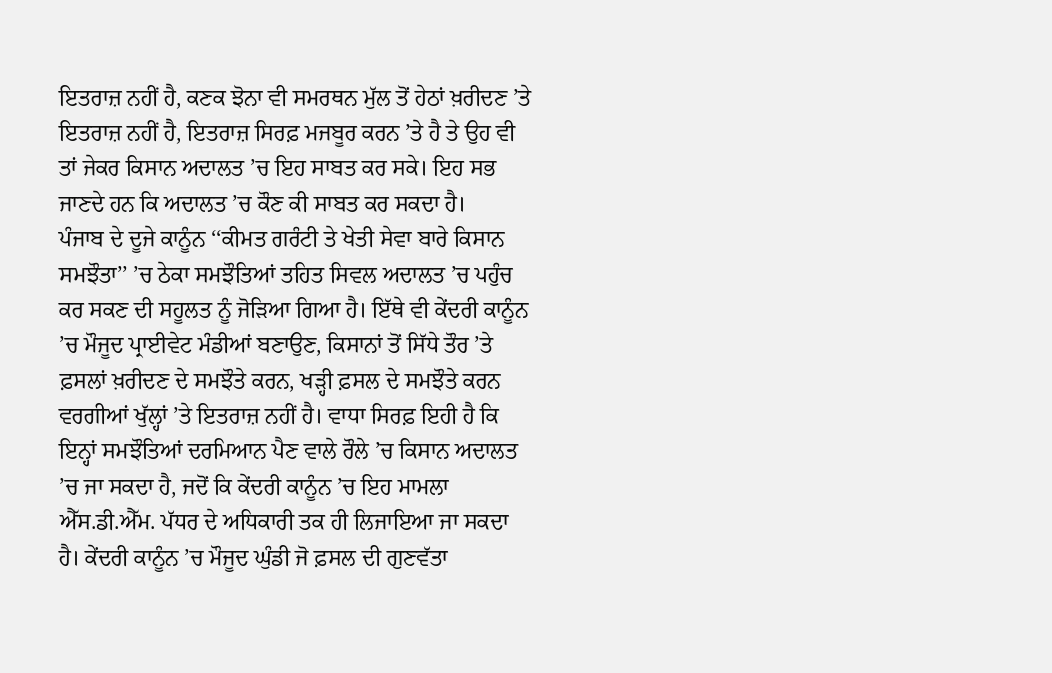ਇਤਰਾਜ਼ ਨਹੀਂ ਹੈ, ਕਣਕ ਝੋਨਾ ਵੀ ਸਮਰਥਨ ਮੁੱਲ ਤੋਂ ਹੇਠਾਂ ਖ਼ਰੀਦਣ ’ਤੇ ਇਤਰਾਜ਼ ਨਹੀਂ ਹੈ, ਇਤਰਾਜ਼ ਸਿਰਫ਼ ਮਜਬੂਰ ਕਰਨ ’ਤੇ ਹੈ ਤੇ ਉਹ ਵੀ ਤਾਂ ਜੇਕਰ ਕਿਸਾਨ ਅਦਾਲਤ ’ਚ ਇਹ ਸਾਬਤ ਕਰ ਸਕੇ। ਇਹ ਸਭ ਜਾਣਦੇ ਹਨ ਕਿ ਅਦਾਲਤ ’ਚ ਕੌਣ ਕੀ ਸਾਬਤ ਕਰ ਸਕਦਾ ਹੈ।
ਪੰਜਾਬ ਦੇ ਦੂਜੇ ਕਾਨੂੰਨ ‘‘ਕੀਮਤ ਗਰੰਟੀ ਤੇ ਖੇਤੀ ਸੇਵਾ ਬਾਰੇ ਕਿਸਾਨ ਸਮਝੌਤਾ’’ ’ਚ ਠੇਕਾ ਸਮਝੌਤਿਆਂ ਤਹਿਤ ਸਿਵਲ ਅਦਾਲਤ ’ਚ ਪਹੁੰਚ ਕਰ ਸਕਣ ਦੀ ਸਹੂਲਤ ਨੂੰ ਜੋੜਿਆ ਗਿਆ ਹੈ। ਇੱਥੇ ਵੀ ਕੇਂਦਰੀ ਕਾਨੂੰਨ ’ਚ ਮੌਜੂਦ ਪ੍ਰਾਈਵੇਟ ਮੰਡੀਆਂ ਬਣਾਉਣ, ਕਿਸਾਨਾਂ ਤੋਂ ਸਿੱਧੇ ਤੌਰ ’ਤੇ ਫ਼ਸਲਾਂ ਖ਼ਰੀਦਣ ਦੇ ਸਮਝੌਤੇ ਕਰਨ, ਖੜ੍ਹੀ ਫ਼ਸਲ ਦੇ ਸਮਝੌਤੇ ਕਰਨ ਵਰਗੀਆਂ ਖੁੱਲ੍ਹਾਂ ’ਤੇ ਇਤਰਾਜ਼ ਨਹੀਂ ਹੈ। ਵਾਧਾ ਸਿਰਫ਼ ਇਹੀ ਹੈ ਕਿ ਇਨ੍ਹਾਂ ਸਮਝੌਤਿਆਂ ਦਰਮਿਆਨ ਪੈਣ ਵਾਲੇ ਰੌਲੇ ’ਚ ਕਿਸਾਨ ਅਦਾਲਤ ’ਚ ਜਾ ਸਕਦਾ ਹੈ, ਜਦੋਂ ਕਿ ਕੇਂਦਰੀ ਕਾਨੂੰਨ ’ਚ ਇਹ ਮਾਮਲਾ ਐੱਸ.ਡੀ.ਐੱਮ. ਪੱਧਰ ਦੇ ਅਧਿਕਾਰੀ ਤਕ ਹੀ ਲਿਜਾਇਆ ਜਾ ਸਕਦਾ ਹੈ। ਕੇਂਦਰੀ ਕਾਨੂੰਨ ’ਚ ਮੌਜੂਦ ਘੁੰਡੀ ਜੋ ਫ਼ਸਲ ਦੀ ਗੁਣਵੱਤਾ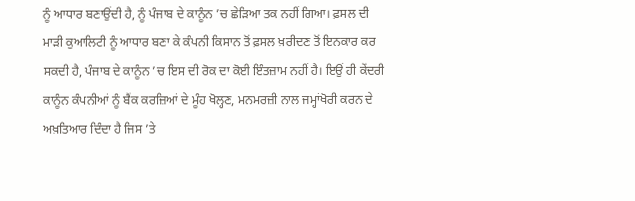ਨੂੰ ਆਧਾਰ ਬਣਾਉਂਦੀ ਹੈ, ਨੂੰ ਪੰਜਾਬ ਦੇ ਕਾਨੂੰਨ ’ਚ ਛੇੜਿਆ ਤਕ ਨਹੀਂ ਗਿਆ। ਫ਼ਸਲ ਦੀ ਮਾੜੀ ਕੁਆਲਿਟੀ ਨੂੰ ਆਧਾਰ ਬਣਾ ਕੇ ਕੰਪਨੀ ਕਿਸਾਨ ਤੋਂ ਫ਼ਸਲ ਖ਼ਰੀਦਣ ਤੋਂ ਇਨਕਾਰ ਕਰ ਸਕਦੀ ਹੈ, ਪੰਜਾਬ ਦੇ ਕਾਨੂੰਨ ’ਚ ਇਸ ਦੀ ਰੋਕ ਦਾ ਕੋਈ ਇੰਤਜ਼ਾਮ ਨਹੀਂ ਹੈ। ਇਉਂ ਹੀ ਕੇਂਦਰੀ ਕਾਨੂੰਨ ਕੰਪਨੀਆਂ ਨੂੰ ਬੈਂਕ ਕਰਜ਼ਿਆਂ ਦੇ ਮੂੰਹ ਖੋਲ੍ਹਣ, ਮਨਮਰਜ਼ੀ ਨਾਲ ਜਮ੍ਹਾਂਖੋਰੀ ਕਰਨ ਦੇ ਅਖ਼ਤਿਆਰ ਦਿੰਦਾ ਹੈ ਜਿਸ ’ਤੇ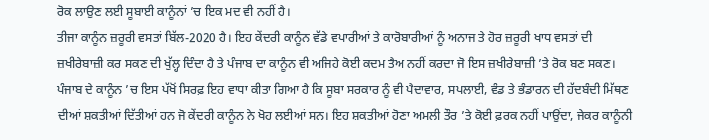ਰੋਕ ਲਾਉਣ ਲਈ ਸੂਬਾਈ ਕਾਨੂੰਨਾਂ ’ਚ ਇਕ ਮਦ ਵੀ ਨਹੀਂ ਹੈ।
ਤੀਜਾ ਕਾਨੂੰਨ ਜ਼ਰੂਰੀ ਵਸਤਾਂ ਬਿੱਲ-2020 ਹੈ। ਇਹ ਕੇਂਦਰੀ ਕਾਨੂੰਨ ਵੱਡੇ ਵਪਾਰੀਆਂ ਤੇ ਕਾਰੋਬਾਰੀਆਂ ਨੂੰ ਅਨਾਜ ਤੇ ਹੋਰ ਜ਼ਰੂਰੀ ਖਾਧ ਵਸਤਾਂ ਦੀ ਜ਼ਖੀਰੇਬਾਜ਼ੀ ਕਰ ਸਕਣ ਦੀ ਖੁੱਲ੍ਹ ਦਿੰਦਾ ਹੈ ਤੇ ਪੰਜਾਬ ਦਾ ਕਾਨੂੰਨ ਵੀ ਅਜਿਹੇ ਕੋਈ ਕਦਮ ਤੈਅ ਨਹੀਂ ਕਰਦਾ ਜੋ ਇਸ ਜ਼ਖੀਰੇਬਾਜ਼ੀ ’ਤੇ ਰੋਕ ਬਣ ਸਕਣ। ਪੰਜਾਬ ਦੇ ਕਾਨੂੰਨ ’ਚ ਇਸ ਪੱਖੋਂ ਸਿਰਫ਼ ਇਹ ਵਾਧਾ ਕੀਤਾ ਗਿਆ ਹੈ ਕਿ ਸੂਬਾ ਸਰਕਾਰ ਨੂੰ ਵੀ ਪੈਦਾਵਾਰ, ਸਪਲਾਈ, ਵੰਡ ਤੇ ਭੰਡਾਰਨ ਦੀ ਹੱਦਬੰਦੀ ਮਿੱਥਣ ਦੀਆਂ ਸ਼ਕਤੀਆਂ ਦਿੱਤੀਆਂ ਹਨ ਜੋ ਕੇਂਦਰੀ ਕਾਨੂੰਨ ਨੇ ਖੋਹ ਲਈਆਂ ਸਨ। ਇਹ ਸ਼ਕਤੀਆਂ ਹੋਣਾ ਅਮਲੀ ਤੌਰ ’ਤੇ ਕੋਈ ਫ਼ਰਕ ਨਹੀਂ ਪਾਉਂਦਾ, ਜੇਕਰ ਕਾਨੂੰਨੀ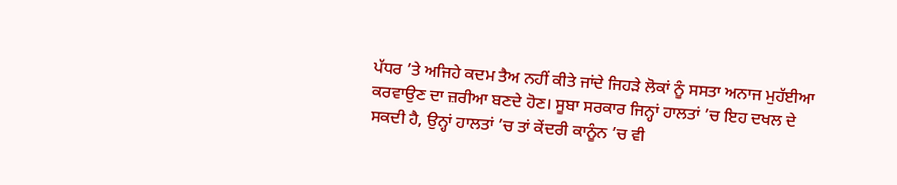ਪੱਧਰ ’ਤੇ ਅਜਿਹੇ ਕਦਮ ਤੈਅ ਨਹੀਂ ਕੀਤੇ ਜਾਂਦੇ ਜਿਹੜੇ ਲੋਕਾਂ ਨੂੰ ਸਸਤਾ ਅਨਾਜ ਮੁਹੱਈਆ ਕਰਵਾਉਣ ਦਾ ਜ਼ਰੀਆ ਬਣਦੇ ਹੋਣ। ਸੂਬਾ ਸਰਕਾਰ ਜਿਨ੍ਹਾਂ ਹਾਲਤਾਂ ’ਚ ਇਹ ਦਖਲ ਦੇ ਸਕਦੀ ਹੈ, ਉਨ੍ਹਾਂ ਹਾਲਤਾਂ ’ਚ ਤਾਂ ਕੇਂਦਰੀ ਕਾਨੂੰਨ ’ਚ ਵੀ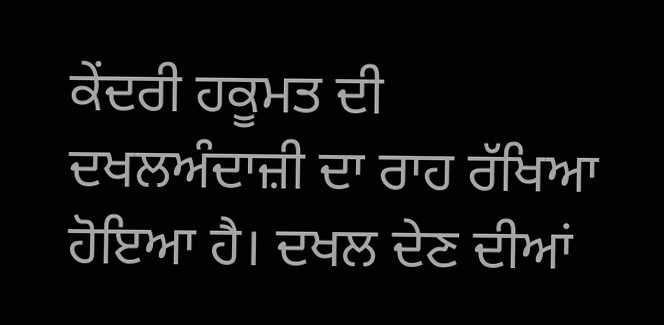ਕੇਂਦਰੀ ਹਕੂਮਤ ਦੀ ਦਖਲਅੰਦਾਜ਼ੀ ਦਾ ਰਾਹ ਰੱਖਿਆ ਹੋਇਆ ਹੈ। ਦਖਲ ਦੇਣ ਦੀਆਂ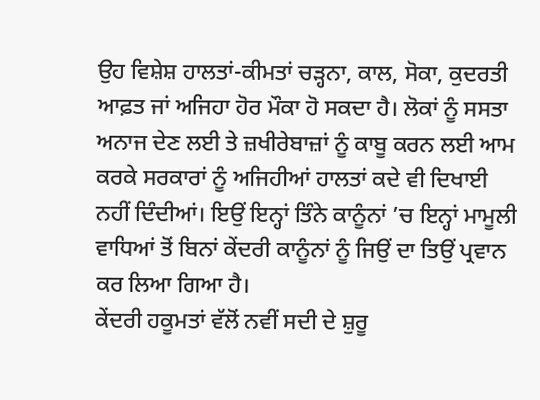ਉਹ ਵਿਸ਼ੇਸ਼ ਹਾਲਤਾਂ-ਕੀਮਤਾਂ ਚੜ੍ਹਨਾ, ਕਾਲ, ਸੋਕਾ, ਕੁਦਰਤੀ ਆਫ਼ਤ ਜਾਂ ਅਜਿਹਾ ਹੋਰ ਮੌਕਾ ਹੋ ਸਕਦਾ ਹੈ। ਲੋਕਾਂ ਨੂੰ ਸਸਤਾ ਅਨਾਜ ਦੇਣ ਲਈ ਤੇ ਜ਼ਖੀਰੇਬਾਜ਼ਾਂ ਨੂੰ ਕਾਬੂ ਕਰਨ ਲਈ ਆਮ ਕਰਕੇ ਸਰਕਾਰਾਂ ਨੂੰ ਅਜਿਹੀਆਂ ਹਾਲਤਾਂ ਕਦੇ ਵੀ ਦਿਖਾਈ ਨਹੀਂ ਦਿੰਦੀਆਂ। ਇਉਂ ਇਨ੍ਹਾਂ ਤਿੰਨੇ ਕਾਨੂੰਨਾਂ ’ਚ ਇਨ੍ਹਾਂ ਮਾਮੂਲੀ ਵਾਧਿਆਂ ਤੋਂ ਬਿਨਾਂ ਕੇਂਦਰੀ ਕਾਨੂੰਨਾਂ ਨੂੰ ਜਿਉਂ ਦਾ ਤਿਉਂ ਪ੍ਰਵਾਨ ਕਰ ਲਿਆ ਗਿਆ ਹੈ।
ਕੇਂਦਰੀ ਹਕੂਮਤਾਂ ਵੱਲੋਂ ਨਵੀਂ ਸਦੀ ਦੇ ਸ਼ੁਰੂ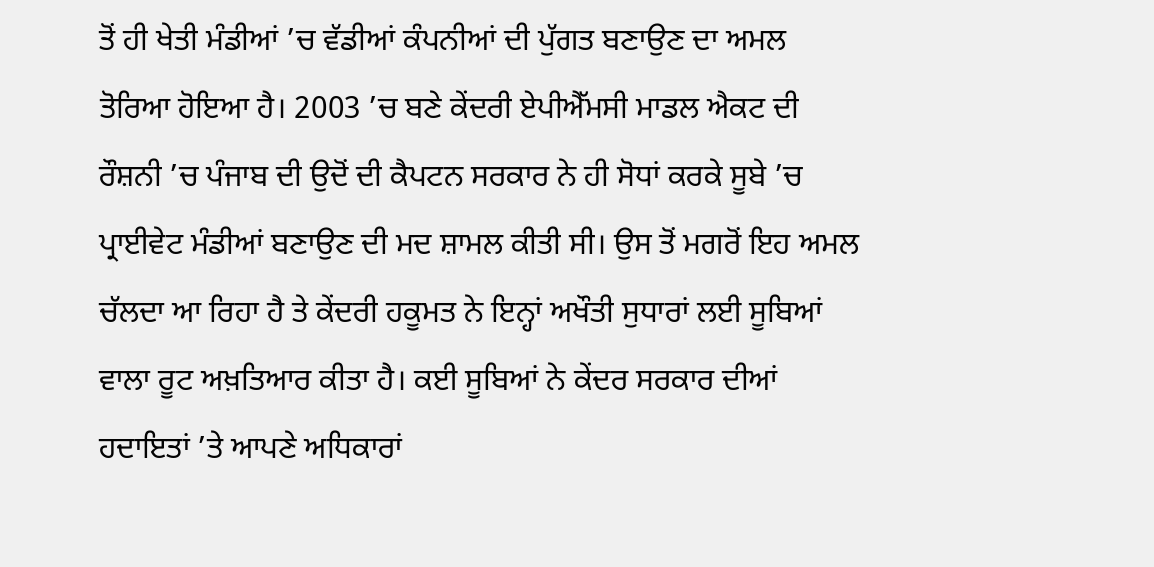ਤੋਂ ਹੀ ਖੇਤੀ ਮੰਡੀਆਂ ’ਚ ਵੱਡੀਆਂ ਕੰਪਨੀਆਂ ਦੀ ਪੁੱਗਤ ਬਣਾਉਣ ਦਾ ਅਮਲ ਤੋਰਿਆ ਹੋਇਆ ਹੈ। 2003 ’ਚ ਬਣੇ ਕੇਂਦਰੀ ਏਪੀਐੱਮਸੀ ਮਾਡਲ ਐਕਟ ਦੀ ਰੌਸ਼ਨੀ ’ਚ ਪੰਜਾਬ ਦੀ ਉਦੋਂ ਦੀ ਕੈਪਟਨ ਸਰਕਾਰ ਨੇ ਹੀ ਸੋਧਾਂ ਕਰਕੇ ਸੂਬੇ ’ਚ ਪ੍ਰਾਈਵੇਟ ਮੰਡੀਆਂ ਬਣਾਉਣ ਦੀ ਮਦ ਸ਼ਾਮਲ ਕੀਤੀ ਸੀ। ਉਸ ਤੋਂ ਮਗਰੋਂ ਇਹ ਅਮਲ ਚੱਲਦਾ ਆ ਰਿਹਾ ਹੈ ਤੇ ਕੇਂਦਰੀ ਹਕੂਮਤ ਨੇ ਇਨ੍ਹਾਂ ਅਖੌਤੀ ਸੁਧਾਰਾਂ ਲਈ ਸੂਬਿਆਂ ਵਾਲਾ ਰੂਟ ਅਖ਼ਤਿਆਰ ਕੀਤਾ ਹੈ। ਕਈ ਸੂਬਿਆਂ ਨੇ ਕੇਂਦਰ ਸਰਕਾਰ ਦੀਆਂ ਹਦਾਇਤਾਂ ’ਤੇ ਆਪਣੇ ਅਧਿਕਾਰਾਂ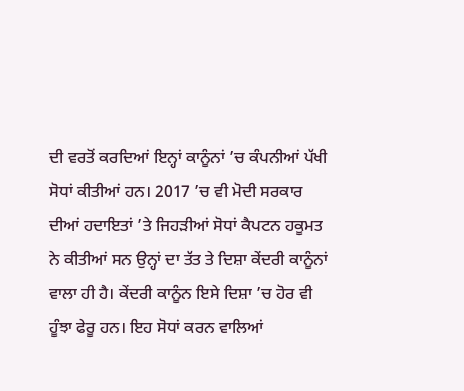ਦੀ ਵਰਤੋਂ ਕਰਦਿਆਂ ਇਨ੍ਹਾਂ ਕਾਨੂੰਨਾਂ ’ਚ ਕੰਪਨੀਆਂ ਪੱਖੀ ਸੋਧਾਂ ਕੀਤੀਆਂ ਹਨ। 2017 ’ਚ ਵੀ ਮੋਦੀ ਸਰਕਾਰ ਦੀਆਂ ਹਦਾਇਤਾਂ ’ਤੇ ਜਿਹੜੀਆਂ ਸੋਧਾਂ ਕੈਪਟਨ ਹਕੂਮਤ ਨੇ ਕੀਤੀਆਂ ਸਨ ਉਨ੍ਹਾਂ ਦਾ ਤੱਤ ਤੇ ਦਿਸ਼ਾ ਕੇਂਦਰੀ ਕਾਨੂੰਨਾਂ ਵਾਲਾ ਹੀ ਹੈ। ਕੇਂਦਰੀ ਕਾਨੂੰਨ ਇਸੇ ਦਿਸ਼ਾ ’ਚ ਹੋਰ ਵੀ ਹੂੰਝਾ ਫੇਰੂ ਹਨ। ਇਹ ਸੋਧਾਂ ਕਰਨ ਵਾਲਿਆਂ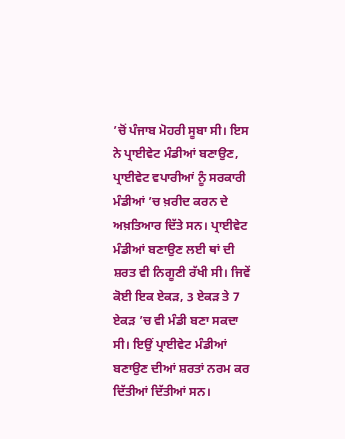’ਚੋਂ ਪੰਜਾਬ ਮੋਹਰੀ ਸੂਬਾ ਸੀ। ਇਸ ਨੇ ਪ੍ਰਾਈਵੇਟ ਮੰਡੀਆਂ ਬਣਾਉਣ, ਪ੍ਰਾਈਵੇਟ ਵਪਾਰੀਆਂ ਨੂੰ ਸਰਕਾਰੀ ਮੰਡੀਆਂ ’ਚ ਖ਼ਰੀਦ ਕਰਨ ਦੇ ਅਖ਼ਤਿਆਰ ਦਿੱਤੇ ਸਨ। ਪ੍ਰਾਈਵੇਟ ਮੰਡੀਆਂ ਬਣਾਉਣ ਲਈ ਥਾਂ ਦੀ ਸ਼ਰਤ ਵੀ ਨਿਗੂਣੀ ਰੱਖੀ ਸੀ। ਜਿਵੇਂ ਕੋਈ ਇਕ ਏਕੜ, 3 ਏਕੜ ਤੇ 7 ਏਕੜ ’ਚ ਵੀ ਮੰਡੀ ਬਣਾ ਸਕਦਾ ਸੀ। ਇਉਂ ਪ੍ਰਾਈਵੇਟ ਮੰਡੀਆਂ ਬਣਾਉਣ ਦੀਆਂ ਸ਼ਰਤਾਂ ਨਰਮ ਕਰ ਦਿੱਤੀਆਂ ਦਿੱਤੀਆਂ ਸਨ।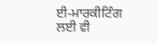ਈ-ਮਾਰਕੀਟਿੰਗ ਲਈ ਵੀ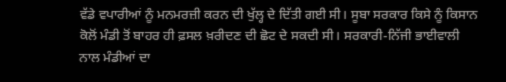ਵੱਡੇ ਵਪਾਰੀਆਂ ਨੂੰ ਮਨਮਰਜ਼ੀ ਕਰਨ ਦੀ ਖੁੱਲ੍ਹ ਦੇ ਦਿੱਤੀ ਗਈ ਸੀ। ਸੂਬਾ ਸਰਕਾਰ ਕਿਸੇ ਨੂੰ ਕਿਸਾਨ ਕੋਲੋਂ ਮੰਡੀ ਤੋਂ ਬਾਹਰ ਹੀ ਫ਼ਸਲ ਖ਼ਰੀਦਣ ਦੀ ਛੋਟ ਦੇ ਸਕਦੀ ਸੀ। ਸਰਕਾਰੀ-ਨਿੱਜੀ ਭਾਈਵਾਲੀ ਨਾਲ ਮੰਡੀਆਂ ਦਾ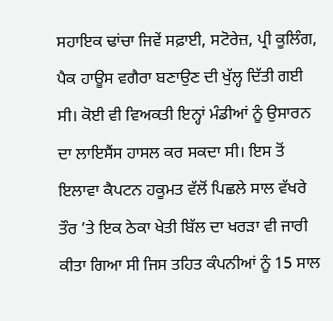ਸਹਾਇਕ ਢਾਂਚਾ ਜਿਵੇਂ ਸਫ਼ਾਈ, ਸਟੋਰੇਜ਼, ਪ੍ਰੀ ਕੂਲਿੰਗ, ਪੈਕ ਹਾਊਸ ਵਗੈਰਾ ਬਣਾਉਣ ਦੀ ਖੁੱਲ੍ਹ ਦਿੱਤੀ ਗਈ ਸੀ। ਕੋਈ ਵੀ ਵਿਅਕਤੀ ਇਨ੍ਹਾਂ ਮੰਡੀਆਂ ਨੂੰ ਉਸਾਰਨ ਦਾ ਲਾਇਸੈਂਸ ਹਾਸਲ ਕਰ ਸਕਦਾ ਸੀ। ਇਸ ਤੋਂ ਇਲਾਵਾ ਕੈਪਟਨ ਹਕੂਮਤ ਵੱਲੋਂ ਪਿਛਲੇ ਸਾਲ ਵੱਖਰੇ ਤੌਰ ’ਤੇ ਇਕ ਠੇਕਾ ਖੇਤੀ ਬਿੱਲ ਦਾ ਖਰੜਾ ਵੀ ਜਾਰੀ ਕੀਤਾ ਗਿਆ ਸੀ ਜਿਸ ਤਹਿਤ ਕੰਪਨੀਆਂ ਨੂੰ 15 ਸਾਲ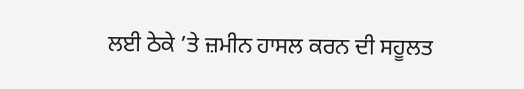ਲਈ ਠੇਕੇ ’ਤੇ ਜ਼ਮੀਨ ਹਾਸਲ ਕਰਨ ਦੀ ਸਹੂਲਤ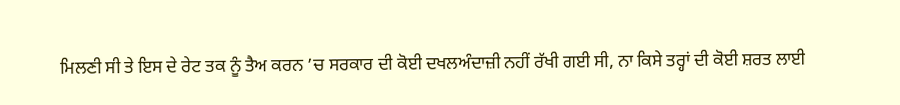ਮਿਲਣੀ ਸੀ ਤੇ ਇਸ ਦੇ ਰੇਟ ਤਕ ਨੂੰ ਤੈਅ ਕਰਨ ’ਚ ਸਰਕਾਰ ਦੀ ਕੋਈ ਦਖਲਅੰਦਾਜ਼ੀ ਨਹੀਂ ਰੱਖੀ ਗਈ ਸੀ, ਨਾ ਕਿਸੇ ਤਰ੍ਹਾਂ ਦੀ ਕੋਈ ਸ਼ਰਤ ਲਾਈ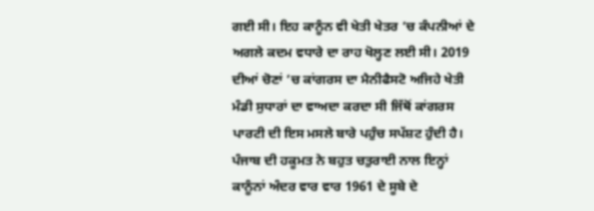ਗਈ ਸੀ। ਇਹ ਕਾਨੂੰਨ ਵੀ ਖੇਤੀ ਖੇਤਰ ’ਚ ਕੰਪਨੀਆਂ ਦੇ ਅਗਲੇ ਕਦਮ ਵਧਾਰੇ ਦਾ ਰਾਹ ਖੋਲ੍ਹਣ ਲਈ ਸੀ। 2019 ਦੀਆਂ ਚੋਣਾਂ ’ਚ ਕਾਂਗਰਸ ਦਾ ਮੈਨੀਫੈਸਟੋ ਅਜਿਹੇ ਖੇਤੀ ਮੰਡੀ ਸੁਧਾਰਾਂ ਦਾ ਵਾਅਦਾ ਕਰਦਾ ਸੀ ਜਿੱਥੋਂ ਕਾਂਗਰਸ ਪਾਰਟੀ ਦੀ ਇਸ ਮਸਲੇ ਬਾਰੇ ਪਹੁੰਚ ਸਪੱਸ਼ਟ ਹੁੰਦੀ ਹੈ। ਪੰਜਾਬ ਦੀ ਹਕੂਮਤ ਨੇ ਬਹੁਤ ਚਤੁਰਾਈ ਨਾਲ ਇਨ੍ਹਾਂ ਕਾਨੂੰਨਾਂ ਅੰਦਰ ਵਾਰ ਵਾਰ 1961 ਦੇ ਸੂਬੇ ਦੇ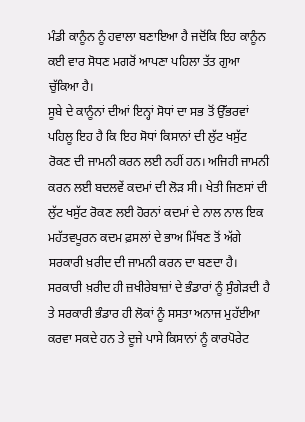ਮੰਡੀ ਕਾਨੂੰਨ ਨੂੰ ਹਵਾਲਾ ਬਣਾਇਆ ਹੈ ਜਦੋਂਕਿ ਇਹ ਕਾਨੂੰਨ ਕਈ ਵਾਰ ਸੋਧਣ ਮਗਰੋਂ ਆਪਣਾ ਪਹਿਲਾ ਤੱਤ ਗੁਆ ਚੁੱਕਿਆ ਹੈ।
ਸੂਬੇ ਦੇ ਕਾਨੂੰਨਾਂ ਦੀਆਂ ਇਨ੍ਹਾਂ ਸੋਧਾਂ ਦਾ ਸਭ ਤੋਂ ਉੱਭਰਵਾਂ ਪਹਿਲੂ ਇਹ ਹੈ ਕਿ ਇਹ ਸੋਧਾਂ ਕਿਸਾਨਾਂ ਦੀ ਲੁੱਟ ਖਸੁੱਟ ਰੋਕਣ ਦੀ ਜਾਮਨੀ ਕਰਨ ਲਈ ਨਹੀਂ ਹਨ। ਅਜਿਹੀ ਜਾਮਨੀ ਕਰਨ ਲਈ ਬਦਲਵੇਂ ਕਦਮਾਂ ਦੀ ਲੋੜ ਸੀ। ਖੇਤੀ ਜਿਣਸਾਂ ਦੀ ਲੁੱਟ ਖਸੁੱਟ ਰੋਕਣ ਲਈ ਹੋਰਨਾਂ ਕਦਮਾਂ ਦੇ ਨਾਲ ਨਾਲ ਇਕ ਮਹੱਤਵਪੂਰਨ ਕਦਮ ਫ਼ਸਲਾਂ ਦੇ ਭਾਅ ਮਿੱਥਣ ਤੋਂ ਅੱਗੇ ਸਰਕਾਰੀ ਖ਼ਰੀਦ ਦੀ ਜਾਮਨੀ ਕਰਨ ਦਾ ਬਣਦਾ ਹੈ। ਸਰਕਾਰੀ ਖ਼ਰੀਦ ਹੀ ਜ਼ਖੀਰੇਬਾਜ਼ਾਂ ਦੇ ਭੰਡਾਰਾਂ ਨੂੰ ਸੁੰਗੇੜਦੀ ਹੈ ਤੇ ਸਰਕਾਰੀ ਭੰਡਾਰ ਹੀ ਲੋਕਾਂ ਨੂੰ ਸਸਤਾ ਅਨਾਜ ਮੁਹੱਈਆ ਕਰਵਾ ਸਕਦੇ ਹਨ ਤੇ ਦੂਜੇ ਪਾਸੇ ਕਿਸਾਨਾਂ ਨੂੰ ਕਾਰਪੋਰੇਟ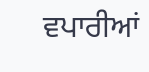ਵਪਾਰੀਆਂ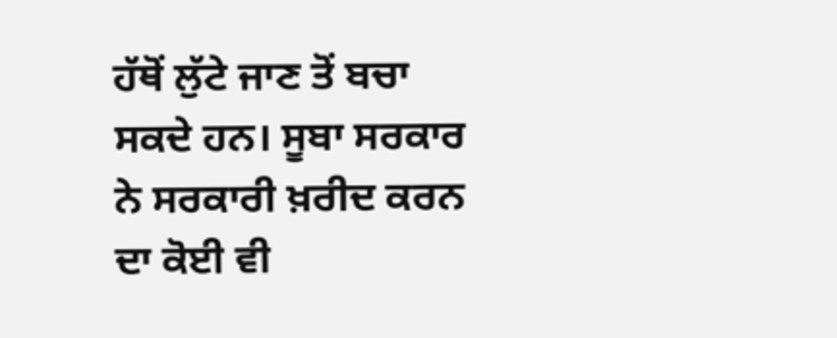ਹੱਥੋਂ ਲੁੱਟੇ ਜਾਣ ਤੋਂ ਬਚਾ ਸਕਦੇ ਹਨ। ਸੂਬਾ ਸਰਕਾਰ ਨੇ ਸਰਕਾਰੀ ਖ਼ਰੀਦ ਕਰਨ ਦਾ ਕੋਈ ਵੀ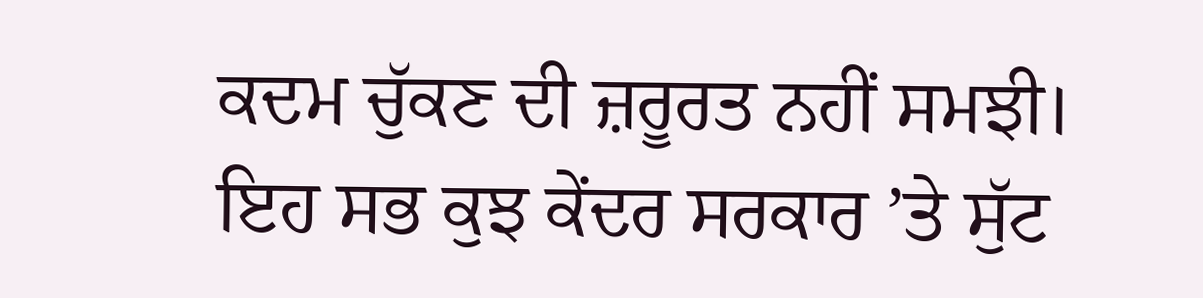ਕਦਮ ਚੁੱਕਣ ਦੀ ਜ਼ਰੂਰਤ ਨਹੀਂ ਸਮਝੀ। ਇਹ ਸਭ ਕੁਝ ਕੇਂਦਰ ਸਰਕਾਰ ’ਤੇ ਸੁੱਟ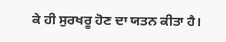ਕੇ ਹੀ ਸੁਰਖਰੂ ਹੋਣ ਦਾ ਯਤਨ ਕੀਤਾ ਹੈ।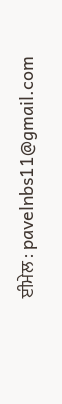ਈਮੇਲ : pavelnbs11@gmail.com